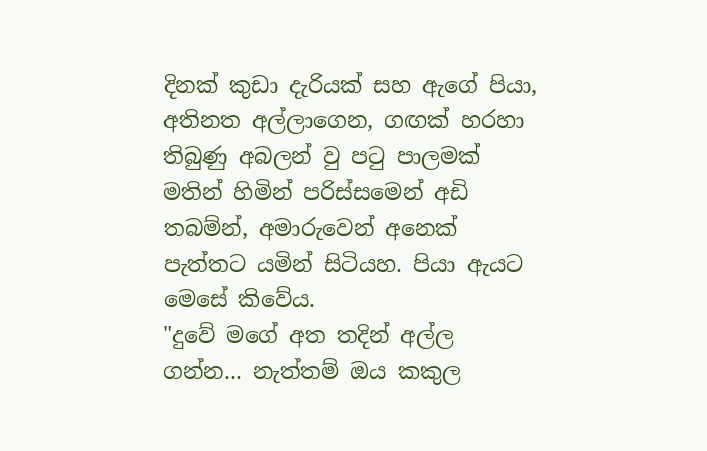දිනක් කුඩා දැරියක් සහ ඇගේ පියා, අතිනත අල්ලාගෙන, ගඟක් හරහා තිබුණු අබලන් වු පටු පාලමක් මතින් හිමින් පරිස්සමෙන් අඩි තබම්න්, අමාරුවෙන් අනෙක් පැත්තට යමින් සිටියහ. පියා ඇයට මෙසේ කිවේය.
"දුවේ මගේ අත තදින් අල්ල ගන්න... නැත්තම් ඔය කකුල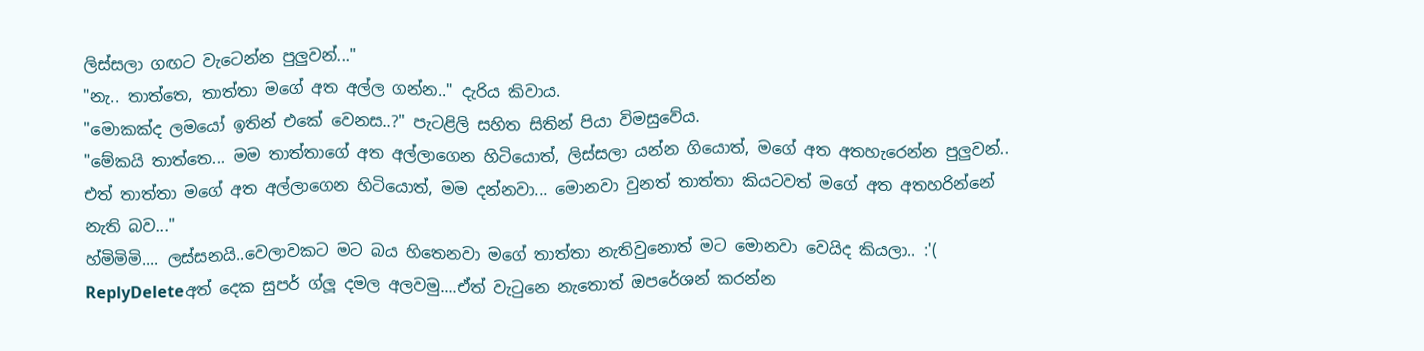ලිස්සලා ගඟට වැටෙන්න පුලුවන්..."
"නැ.. තාත්තෙ, තාත්තා මගේ අත අල්ල ගන්න.." දැරිය කිවාය.
"මොකක්ද ලමයෝ ඉතින් එකේ වෙනස..?" පැටළිලි සහිත සිතින් පියා විමසුවේය.
"මේකයි තාත්තෙ... මම තාත්තාගේ අත අල්ලාගෙන හිටියොත්, ලිස්සලා යන්න ගියොත්, මගේ අත අතහැරෙන්න පුලුවන්.. එත් තාත්තා මගේ අත අල්ලාගෙන හිටියොත්, මම දන්නවා... මොනවා වුනත් තාත්තා කියටවත් මගේ අත අතහරින්නේ නැති බව..."
හ්මිමිමි.... ලස්සනයි..වෙලාවකට මට බය හිතෙනවා මගේ තාත්තා නැතිවුනොත් මට මොනවා වෙයිද කියලා.. :'(
ReplyDeleteඅත් දෙක සුපර් ග්ලූ දමල අලවමු....ඒත් වැටුනෙ නැතොත් ඔපරේශන් කරන්න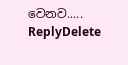වෙනව.....
ReplyDelete